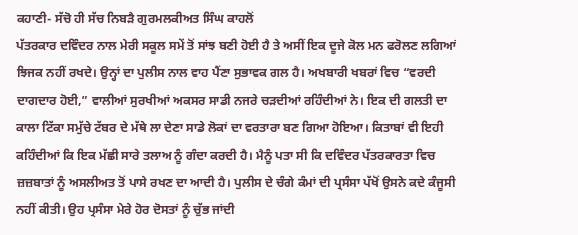ਕਹਾਣੀ- ਸੱਚੋ ਹੀ ਸੱਚ ਨਿਬੜੈ ਗੁਰਮਲਕੀਅਤ ਸਿੰਘ ਕਾਹਲੋਂ
ਪੱਤਰਕਾਰ ਦਵਿੰਦਰ ਨਾਲ ਮੇਰੀ ਸਕੂਲ ਸਮੇਂ ਤੋਂ ਸਾਂਝ ਬਣੀ ਹੋਈ ਹੈ ਤੇ ਅਸੀਂ ਇਕ ਦੂਜੇ ਕੋਲ ਮਨ ਫਰੋਲਣ ਲਗਿਆਂ ਝਿਜਕ ਨਹੀਂ ਰਖਦੇ। ਉਨ੍ਹਾਂ ਦਾ ਪੁਲੀਸ ਨਾਲ ਵਾਹ ਪੈਂਣਾ ਸੁਭਾਵਕ ਗਲ ਹੈ। ਅਖਬਾਰੀ ਖਬਰਾਂ ਵਿਚ “ਵਰਦੀ ਦਾਗਦਾਰ ਹੋਈ,” ਵਾਲੀਆਂ ਸੁਰਖੀਆਂ ਅਕਸਰ ਸਾਡੀ ਨਜਰੇ ਚੜਦੀਆਂ ਰਹਿੰਦੀਆਂ ਨੇ। ਇਕ ਦੀ ਗਲਤੀ ਦਾ ਕਾਲਾ ਟਿੱਕਾ ਸਮੁੱਚੇ ਟੱਬਰ ਦੇ ਮੱਥੇ ਲਾ ਦੇਣਾ ਸਾਡੇ ਲੋਕਾਂ ਦਾ ਵਰਤਾਰਾ ਬਣ ਗਿਆ ਹੋਇਆ। ਕਿਤਾਬਾਂ ਵੀ ਇਹੀ ਕਹਿੰਦੀਆਂ ਕਿ ਇਕ ਮੱਛੀ ਸਾਰੇ ਤਲਾਅ ਨੂੰ ਗੰਦਾ ਕਰਦੀ ਹੈ। ਮੈਨੂੰ ਪਤਾ ਸੀ ਕਿ ਦਵਿੰਦਰ ਪੱਤਰਕਾਰਤਾ ਵਿਚ ਜ਼ਜ਼ਬਾਤਾਂ ਨੂੰ ਅਸਲੀਅਤ ਤੋਂ ਪਾਸੇ ਰਖਣ ਦਾ ਆਦੀ ਹੈ। ਪੁਲੀਸ ਦੇ ਚੰਗੇ ਕੰਮਾਂ ਦੀ ਪ੍ਰਸੰਸਾ ਪੱਖੋਂ ਉਸਨੇ ਕਦੇ ਕੰਜੂਸੀ ਨਹੀਂ ਕੀਤੀ। ਉਹ ਪ੍ਰਸੰਸਾ ਮੇਰੇ ਹੋਰ ਦੋਸਤਾਂ ਨੂੰ ਚੁੱਭ ਜਾਂਦੀ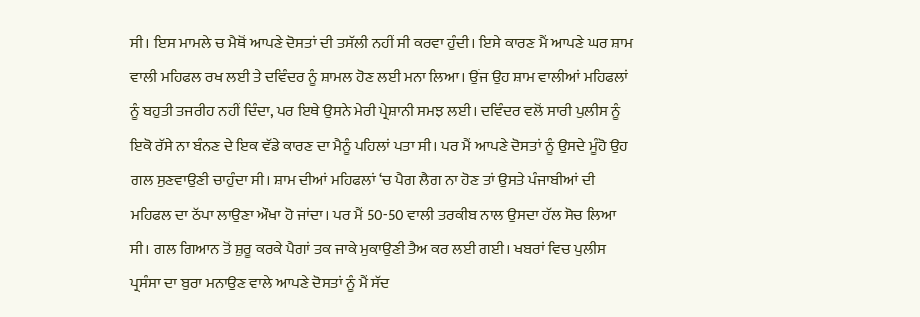ਸੀ। ਇਸ ਮਾਮਲੇ ਚ ਮੈਥੋਂ ਆਪਣੇ ਦੋਸਤਾਂ ਦੀ ਤਸੱਲੀ ਨਹੀਂ ਸੀ ਕਰਵਾ ਹੁੰਦੀ। ਇਸੇ ਕਾਰਣ ਮੈਂ ਆਪਣੇ ਘਰ ਸ਼ਾਮ ਵਾਲੀ ਮਹਿਫਲ ਰਖ ਲਈ ਤੇ ਦਵਿੰਦਰ ਨੂੰ ਸ਼ਾਮਲ ਹੋਣ ਲਈ ਮਨਾ ਲਿਆ। ਉਂਜ ਉਹ ਸ਼ਾਮ ਵਾਲੀਆਂ ਮਹਿਫਲਾਂ ਨੂੰ ਬਹੁਤੀ ਤਜਰੀਹ ਨਹੀਂ ਦਿੰਦਾ, ਪਰ ਇਥੇ ਉਸਨੇ ਮੇਰੀ ਪ੍ਰੇਸ਼ਾਨੀ ਸਮਝ ਲਈ। ਦਵਿੰਦਰ ਵਲੋਂ ਸਾਰੀ ਪੁਲੀਸ ਨੂੰ ਇਕੋ ਰੱਸੇ ਨਾ ਬੰਨਣ ਦੇ ਇਕ ਵੱਡੇ ਕਾਰਣ ਦਾ ਮੈਨੂੰ ਪਹਿਲਾਂ ਪਤਾ ਸੀ। ਪਰ ਮੈਂ ਆਪਣੇ ਦੋਸਤਾਂ ਨੂੰ ਉਸਦੇ ਮੂੰਹੋ ਉਹ ਗਲ ਸੁਣਵਾਉਣੀ ਚਾਹੁੰਦਾ ਸੀ। ਸ਼ਾਮ ਦੀਆਂ ਮਹਿਫਲਾਂ ‘ਚ ਪੈਗ ਲੈਗ ਨਾ ਹੋਣ ਤਾਂ ਉਸਤੇ ਪੰਜਾਬੀਆਂ ਦੀ ਮਹਿਫਲ ਦਾ ਠੱਪਾ ਲਾਉਣਾ ਔਖਾ ਹੋ ਜਾਂਦਾ। ਪਰ ਮੈਂ 50-50 ਵਾਲੀ ਤਰਕੀਬ ਨਾਲ ਉਸਦਾ ਹੱਲ ਸੋਚ ਲਿਆ ਸੀ। ਗਲ ਗਿਆਨ ਤੋਂ ਸ਼ੁਰੂ ਕਰਕੇ ਪੈਗਾਂ ਤਕ ਜਾਕੇ ਮੁਕਾਉਣੀ ਤੈਅ ਕਰ ਲਈ ਗਈ। ਖਬਰਾਂ ਵਿਚ ਪੁਲੀਸ ਪ੍ਰਸੰਸਾ ਦਾ ਬੁਰਾ ਮਨਾਉਣ ਵਾਲੇ ਆਪਣੇ ਦੋਸਤਾਂ ਨੂੰ ਮੈਂ ਸੱਦ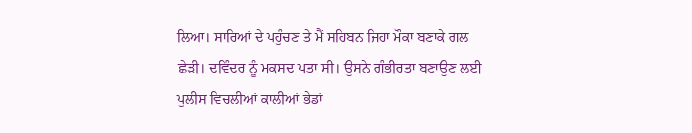ਲਿਆ। ਸਾਰਿਆਂ ਦੇ ਪਹੁੰਚਣ ਤੇ ਮੈਂ ਸਹਿਬਨ ਜਿਹਾ ਮੌਕਾ ਬਣਾਕੇ ਗਲ ਛੇੜੀ। ਦਵਿੰਦਰ ਨੂੰ ਮਕਸਦ ਪਤਾ ਸੀ। ਉਸਨੇ ਗੰਭੀਰਤਾ ਬਣਾਉਣ ਲਈ ਪੁਲੀਸ ਵਿਚਲੀਆਂ ਕਾਲੀਆਂ ਭੇਡਾਂ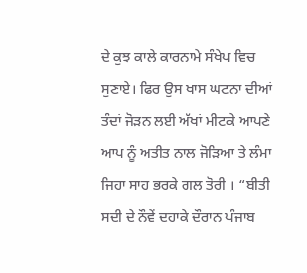ਦੇ ਕੁਝ ਕਾਲੇ ਕਾਰਨਾਮੇ ਸੰਖੇਪ ਵਿਚ ਸੁਣਾਏ। ਫਿਰ ਉਸ ਖਾਸ ਘਟਨਾ ਦੀਆਂ ਤੰਦਾਂ ਜੋੜਨ ਲਈ ਅੱਖਾਂ ਮੀਟਕੇ ਆਪਣੇ ਆਪ ਨੂੰ ਅਤੀਤ ਨਾਲ ਜੋੜਿਆ ਤੇ ਲੰਮਾ ਜਿਹਾ ਸਾਹ ਭਰਕੇ ਗਲ ਤੋਰੀ । “ਬੀਤੀ ਸਦੀ ਦੇ ਨੌਵੇਂ ਦਹਾਕੇ ਦੌਰਾਨ ਪੰਜਾਬ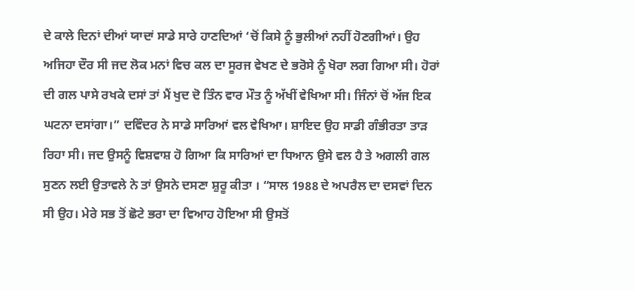ਦੇ ਕਾਲੇ ਦਿਨਾਂ ਦੀਆਂ ਯਾਦਾਂ ਸਾਡੇ ਸਾਰੇ ਹਾਣਦਿਆਂ ‘ਚੋਂ ਕਿਸੇ ਨੂੰ ਭੁਲੀਆਂ ਨਹੀਂ ਹੋਣਗੀਆਂ। ਉਹ ਅਜਿਹਾ ਦੌਰ ਸੀ ਜਦ ਲੋਕ ਮਨਾਂ ਵਿਚ ਕਲ ਦਾ ਸੂਰਜ ਵੇਖਣ ਦੇ ਭਰੋਸੇ ਨੂੰ ਖੋਰਾ ਲਗ ਗਿਆ ਸੀ। ਹੋਰਾਂ ਦੀ ਗਲ ਪਾਸੇ ਰਖਕੇ ਦਸਾਂ ਤਾਂ ਮੈਂ ਖੁਦ ਦੋ ਤਿੰਨ ਵਾਰ ਮੌਤ ਨੂੰ ਅੱਖੀਂ ਵੇਖਿਆ ਸੀ। ਜਿੰਨਾਂ ਚੋਂ ਅੱਜ ਇਕ ਘਟਨਾ ਦਸਾਂਗਾ।” ਦਵਿੰਦਰ ਨੇ ਸਾਡੇ ਸਾਰਿਆਂ ਵਲ ਵੇਖਿਆ। ਸ਼ਾਇਦ ਉਹ ਸਾਡੀ ਗੰਭੀਰਤਾ ਤਾੜ ਰਿਹਾ ਸੀ। ਜਦ ਉਸਨੂੰ ਵਿਸ਼ਵਾਸ਼ ਹੋ ਗਿਆ ਕਿ ਸਾਰਿਆਂ ਦਾ ਧਿਆਨ ਉਸੇ ਵਲ ਹੈ ਤੇ ਅਗਲੀ ਗਲ ਸੁਣਨ ਲਈ ਉਤਾਵਲੇ ਨੇ ਤਾਂ ਉਸਨੇ ਦਸਣਾ ਸ਼ੁਰੂ ਕੀਤਾ । “ਸਾਲ 1988 ਦੇ ਅਪਰੈਲ ਦਾ ਦਸਵਾਂ ਦਿਨ ਸੀ ਉਹ। ਮੇਰੇ ਸਭ ਤੋਂ ਛੋਟੇ ਭਰਾ ਦਾ ਵਿਆਹ ਹੋਇਆ ਸੀ ਉਸਤੋਂ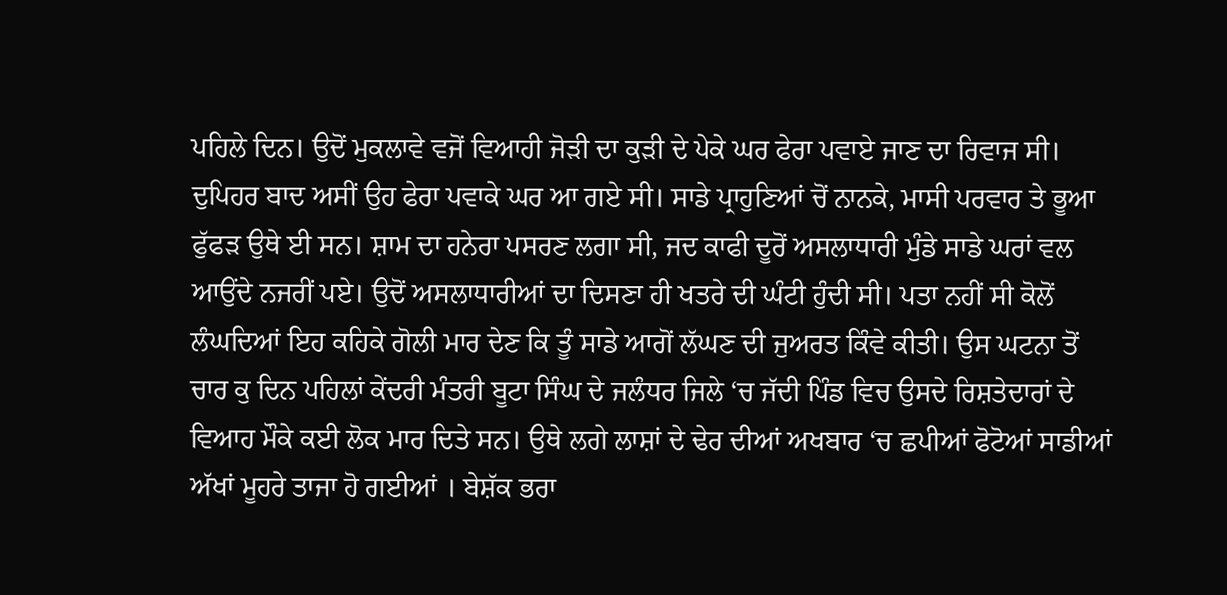ਪਹਿਲੇ ਦਿਨ। ਉਦੋਂ ਮੁਕਲਾਵੇ ਵਜੋਂ ਵਿਆਹੀ ਜੋੜੀ ਦਾ ਕੁੜੀ ਦੇ ਪੇਕੇ ਘਰ ਫੇਰਾ ਪਵਾਏ ਜਾਣ ਦਾ ਰਿਵਾਜ ਸੀ। ਦੁਪਿਹਰ ਬਾਦ ਅਸੀਂ ਉਹ ਫੇਰਾ ਪਵਾਕੇ ਘਰ ਆ ਗਏ ਸੀ। ਸਾਡੇ ਪ੍ਰਾਹੁਣਿਆਂ ਚੋਂ ਨਾਨਕੇ, ਮਾਸੀ ਪਰਵਾਰ ਤੇ ਭੂਆ ਫੁੱਫੜ ਉਥੇ ਈ ਸਨ। ਸ਼ਾਮ ਦਾ ਹਨੇਰਾ ਪਸਰਣ ਲਗਾ ਸੀ, ਜਦ ਕਾਫੀ ਦੂਰੋਂ ਅਸਲਾਧਾਰੀ ਮੁੰਡੇ ਸਾਡੇ ਘਰਾਂ ਵਲ ਆਉਂਦੇ ਨਜਰੀਂ ਪਏ। ਉਦੋਂ ਅਸਲਾਧਾਰੀਆਂ ਦਾ ਦਿਸਣਾ ਹੀ ਖਤਰੇ ਦੀ ਘੰਟੀ ਹੁੰਦੀ ਸੀ। ਪਤਾ ਨਹੀਂ ਸੀ ਕੋਲੋਂ ਲੰਘਦਿਆਂ ਇਹ ਕਹਿਕੇ ਗੋਲੀ ਮਾਰ ਦੇਣ ਕਿ ਤੂੰ ਸਾਡੇ ਆਗੋਂ ਲੱਘਣ ਦੀ ਜੁਅਰਤ ਕਿੰਵੇ ਕੀਤੀ। ਉਸ ਘਟਨਾ ਤੋਂ ਚਾਰ ਕੁ ਦਿਨ ਪਹਿਲਾਂ ਕੇਂਦਰੀ ਮੰਤਰੀ ਬੂਟਾ ਸਿੰਘ ਦੇ ਜਲੰਧਰ ਜਿਲੇ ‘ਚ ਜੱਦੀ ਪਿੰਡ ਵਿਚ ਉਸਦੇ ਰਿਸ਼ਤੇਦਾਰਾਂ ਦੇ ਵਿਆਹ ਮੌਕੇ ਕਈ ਲੋਕ ਮਾਰ ਦਿਤੇ ਸਨ। ਉਥੇ ਲਗੇ ਲਾਸ਼ਾਂ ਦੇ ਢੇਰ ਦੀਆਂ ਅਖਬਾਰ ‘ਚ ਛਪੀਆਂ ਫੋਟੋਆਂ ਸਾਡੀਆਂ ਅੱਖਾਂ ਮੂਹਰੇ ਤਾਜਾ ਹੋ ਗਈਆਂ । ਬੇਸ਼ੱਕ ਭਰਾ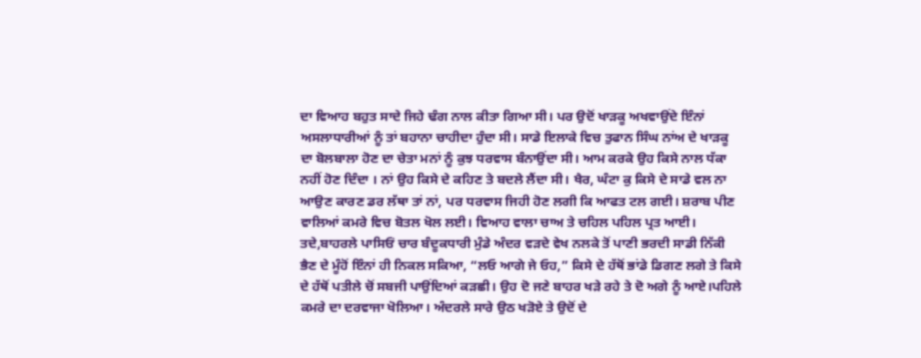ਦਾ ਵਿਆਹ ਬਹੁਤ ਸਾਦੇ ਜਿਹੇ ਢੰਗ ਨਾਲ ਕੀਤਾ ਗਿਆ ਸੀ। ਪਰ ਉਦੋਂ ਖਾੜਕੂ ਅਖਵਾਉਂਦੇ ਇੰਨਾਂ ਅਸਲਾਧਾਰੀਆਂ ਨੂੰ ਤਾਂ ਬਹਾਨਾ ਚਾਹੀਦਾ ਹੁੰਦਾ ਸੀ। ਸਾਡੇ ਇਲਾਕੇ ਵਿਚ ਤੁਫਾਨ ਸਿੰਘ ਨਾਂਅ ਦੇ ਖਾੜਕੂ ਦਾ ਬੋਲਬਾਲਾ ਹੋਣ ਦਾ ਚੇਤਾ ਮਨਾਂ ਨੂੰ ਕੁਝ ਧਰਵਾਸ ਬੰਨਾਉਂਦਾ ਸੀ। ਆਮ ਕਰਕੇ ਉਹ ਕਿਸੇ ਨਾਲ ਧੱਕਾ ਨਹੀਂ ਹੋਣ ਦਿੰਦਾ । ਨਾਂ ਉਹ ਕਿਸੇ ਦੇ ਕਹਿਣ ਤੇ ਬਦਲੇ ਲੈਂਦਾ ਸੀ। ਖੈਰ, ਘੰਟਾ ਕੁ ਕਿਸੇ ਦੇ ਸਾਡੇ ਵਲ ਨਾ ਆਉਣ ਕਾਰਣ ਡਰ ਲੱਥਾ ਤਾਂ ਨਾਂ, ਪਰ ਧਰਵਾਸ ਜਿਹੀ ਹੋਣ ਲਗੀ ਕਿ ਆਫਤ ਟਲ ਗਈ। ਸ਼ਰਾਬ ਪੀਣ ਵਾਲਿਆਂ ਕਮਰੇ ਵਿਚ ਬੋਤਲ ਖੋਲ ਲਈ। ਵਿਆਹ ਵਾਲਾ ਚਾਅ ਤੇ ਚਹਿਲ ਪਹਿਲ ਪ੍ਰਤ ਆਈ। ਤਦੇ,ਬਾਹਰਲੇ ਪਾਸਿਓਂ ਚਾਰ ਬੰਦੂਕਧਾਰੀ ਮੁੰਡੇ ਅੰਦਰ ਵੜਦੇ ਵੇਖ ਨਲਕੇ ਤੋਂ ਪਾਣੀ ਭਰਦੀ ਸਾਡੀ ਨਿੱਕੀ ਭੈਣ ਦੇ ਮੂੰਹੋਂ ਇੰਨਾਂ ਹੀ ਨਿਕਲ ਸਕਿਆ, “ਲਓ ਆਗੇ ਜੇ ਓਹ,” ਕਿਸੇ ਦੇ ਹੱਥੋਂ ਭਾਂਡੇ ਡਿਗਣ ਲਗੇ ਤੇ ਕਿਸੇ ਦੇ ਹੱਥੋਂ ਪਤੀਲੇ ਚੋਂ ਸਬਜੀ ਪਾਉਂਦਿਆਂ ਕੜਛੀ। ਉਹ ਦੋ ਜਣੇ ਬਾਹਰ ਖੜੇ ਰਹੇ ਤੇ ਦੋ ਅਗੇ ਨੂੰ ਆਏ।ਪਹਿਲੇ ਕਮਰੇ ਦਾ ਦਰਵਾਜਾ ਖੋਲਿਆ। ਅੰਦਰਲੇ ਸਾਰੇ ਉਠ ਖੜੋਏ ਤੇ ਉਦੋਂ ਦੇ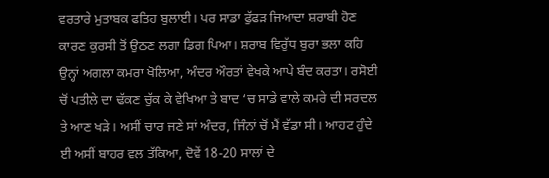ਵਰਤਾਰੇ ਮੁਤਾਬਕ ਫਤਿਹ ਬੁਲਾਈ। ਪਰ ਸਾਡਾ ਫੁੱਫੜ ਜਿਆਦਾ ਸ਼ਰਾਬੀ ਹੋਣ ਕਾਰਣ ਕੁਰਸੀ ਤੋਂ ਉਠਣ ਲਗਾ ਡਿਗ ਪਿਆ। ਸ਼ਰਾਬ ਵਿਰੁੱਧ ਬੁਰਾ ਭਲਾ ਕਹਿ ਉਨ੍ਹਾਂ ਅਗਲਾ ਕਮਰਾ ਖੋਲਿਆ, ਅੰਦਰ ਔਰਤਾਂ ਵੇਖਕੇ ਆਪੇ ਬੰਦ ਕਰਤਾ। ਰਸੋਈ ਚੋਂ ਪਤੀਲੇ ਦਾ ਢੱਕਣ ਚੁੱਕ ਕੇ ਵੇਖਿਆ ਤੇ ਬਾਦ ‘ਚ ਸਾਡੇ ਵਾਲੇ ਕਮਰੇ ਦੀ ਸਰਦਲ ਤੇ ਆਣ ਖੜੇ। ਅਸੀਂ ਚਾਰ ਜਣੇ ਸਾਂ ਅੰਦਰ, ਜਿੰਨਾਂ ਚੋਂ ਮੈਂ ਵੱਡਾ ਸੀ। ਆਹਟ ਹੁੰਦੇ ਈ ਅਸੀਂ ਬਾਹਰ ਵਲ ਤੱਕਿਆ, ਦੋਵੇਂ 18-20 ਸਾਲਾਂ ਦੇ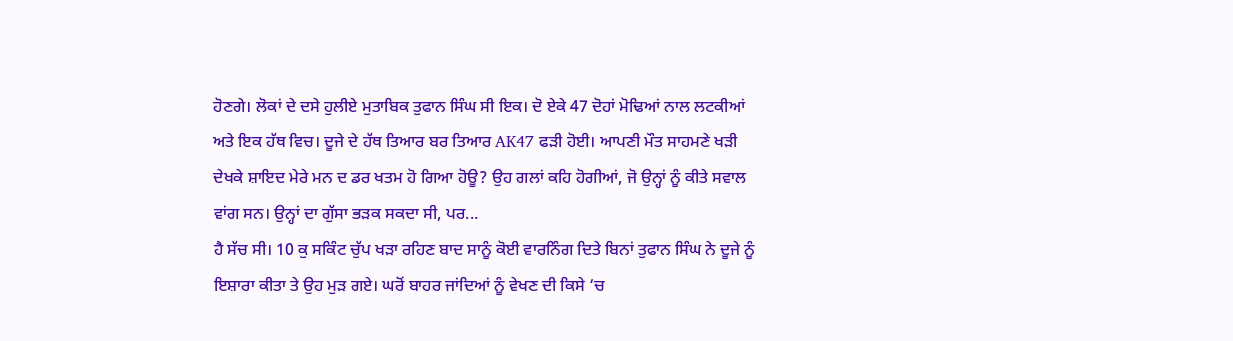ਹੋਣਗੇ। ਲੋਕਾਂ ਦੇ ਦਸੇ ਹੁਲੀਏ ਮੁਤਾਬਿਕ ਤੁਫਾਨ ਸਿੰਘ ਸੀ ਇਕ। ਦੋ ਏਕੇ 47 ਦੋਹਾਂ ਮੋਢਿਆਂ ਨਾਲ ਲਟਕੀਆਂ ਅਤੇ ਇਕ ਹੱਥ ਵਿਚ। ਦੂਜੇ ਦੇ ਹੱਥ ਤਿਆਰ ਬਰ ਤਿਆਰ AK47 ਫੜੀ ਹੋਈ। ਆਪਣੀ ਮੌਤ ਸਾਹਮਣੇ ਖੜੀ ਦੇਖਕੇ ਸ਼ਾਇਦ ਮੇਰੇ ਮਨ ਦ ਡਰ ਖਤਮ ਹੋ ਗਿਆ ਹੋਊ? ਉਹ ਗਲਾਂ ਕਹਿ ਹੋਗੀਆਂ, ਜੋ ਉਨ੍ਹਾਂ ਨੂੰ ਕੀਤੇ ਸਵਾਲ ਵਾਂਗ ਸਨ। ਉਨ੍ਹਾਂ ਦਾ ਗੁੱਸਾ ਭੜਕ ਸਕਦਾ ਸੀ, ਪਰ...
ਹੈ ਸੱਚ ਸੀ। 10 ਕੁ ਸਕਿੰਟ ਚੁੱਪ ਖੜਾ ਰਹਿਣ ਬਾਦ ਸਾਨੂੰ ਕੋਈ ਵਾਰਨਿੰਗ ਦਿਤੇ ਬਿਨਾਂ ਤੁਫਾਨ ਸਿੰਘ ਨੇ ਦੂਜੇ ਨੂੰ ਇਸ਼ਾਰਾ ਕੀਤਾ ਤੇ ਉਹ ਮੁੜ ਗਏ। ਘਰੋਂ ਬਾਹਰ ਜਾਂਦਿਆਂ ਨੂੰ ਵੇਖਣ ਦੀ ਕਿਸੇ ‘ਚ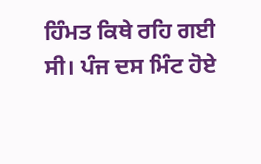ਹਿੰਮਤ ਕਿਥੇ ਰਹਿ ਗਈ ਸੀ। ਪੰਜ ਦਸ ਮਿੰਟ ਹੋਏ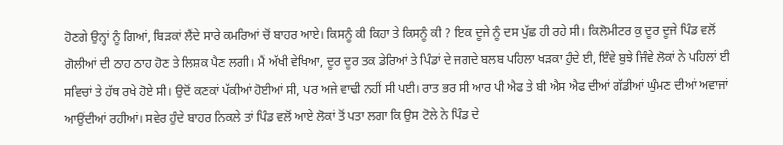ਹੋਣਗੇ ਉਨ੍ਹਾਂ ਨੂੰ ਗਿਆਂ, ਬਿੜਕਾਂ ਲੈਂਦੇ ਸਾਰੇ ਕਮਰਿਆਂ ਚੋਂ ਬਾਹਰ ਆਏ। ਕਿਸਨੂੰ ਕੀ ਕਿਹਾ ਤੇ ਕਿਸਨੂੰ ਕੀ ? ਇਕ ਦੂਜੇ ਨੂੰ ਦਸ ਪੁੱਛ ਹੀ ਰਹੇ ਸੀ। ਕਿਲੋਮੀਟਰ ਕੁ ਦੂਰ ਦੂਜੇ ਪਿੰਡ ਵਲੋਂ ਗੋਲੀਆਂ ਦੀ ਠਾਹ ਠਾਹ ਹੋਣ ਤੇ ਲਿਸ਼ਕ ਪੈਣ ਲਗੀ। ਮੈਂ ਅੱਖੀ ਵੇਖਿਆ, ਦੂਰ ਦੂਰ ਤਕ ਡੇਰਿਆਂ ਤੇ ਪਿੰਡਾਂ ਦੇ ਜਗਦੇ ਬਲਬ ਪਹਿਲਾ ਖੜਕਾ ਹੁੰਦੇ ਈ, ਇੰਵੇ ਬੁਝੇ ਜਿੰਵੇ ਲੋਕਾਂ ਨੇ ਪਹਿਲਾਂ ਈ ਸਵਿਚਾਂ ਤੇ ਹੱਥ ਰਖੇ ਹੋਏ ਸੀ। ਉਦੋਂ ਕਣਕਾਂ ਪੱਕੀਆਂ ਹੋਈਆਂ ਸੀ, ਪਰ ਅਜੇ ਵਾਢੀ ਨਹੀਂ ਸੀ ਪਈ। ਰਾਤ ਭਰ ਸੀ ਆਰ ਪੀ ਐਫ ਤੇ ਬੀ ਐਸ ਐਫ ਦੀਆਂ ਗੱਡੀਆਂ ਘੁੰਮਣ ਦੀਆਂ ਅਵਾਜਾਂ ਆਉਂਦੀਆਂ ਰਹੀਆਂ। ਸਵੇਰ ਹੁੰਦੇ ਬਾਹਰ ਨਿਕਲੇ ਤਾਂ ਪਿੰਡ ਵਲੋਂ ਆਏ ਲੋਕਾਂ ਤੋਂ ਪਤਾ ਲਗਾ ਕਿ ਉਸ ਟੋਲੇ ਨੇ ਪਿੰਡ ਦੇ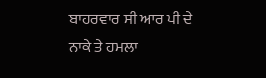ਬਾਹਰਵਾਰ ਸੀ ਆਰ ਪੀ ਦੇ ਨਾਕੇ ਤੇ ਹਮਲਾ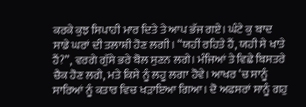ਕਰਕੇ ਕੁਝ ਸਿਪਾਹੀ ਮਾਰ ਦਿਤੇ ਤੇ ਆਪ ਭੱਜ ਗਏ। ਘੰਟੇ ਕੁ ਬਾਦ ਸਾਡੇ ਘਰਾਂ ਦੀ ਤਲਾਸ਼ੀ ਹੋਣ ਲਗੀ। “ਯਹੀਂ ਰਹਿਤੇ ਹੈਂ, ਯਹੀ ਸੇ ਖਾਤੇ ਹੈਂ?”, ਵਰਗੇ ਗੁੱਸੇ ਭਰੇ ਬੋਲ ਸੁਣਨ ਲਗੇ। ਮੰਜਿਆਂ ਤੇ ਵਿਛੇ ਬਿਸਤਰੇ ਚੈਕ ਹੋਣ ਲਗੇ, ਮਤੇ ਕਿਸੇ ਨੂੰ ਲਹੂ ਲਗਾ ਹੋਵੇ। ਆਖਰ ‘ਚ ਸਾਨੂੰ ਸਾਰਿਆਂ ਨੂੰ ਕਤਾਰ ਵਿਚ ਖੜਾਇਆ ਗਿਆ। ਦੋ ਅਫਸਰਾਂ ਸਾਨੂੰ ਗਹੁ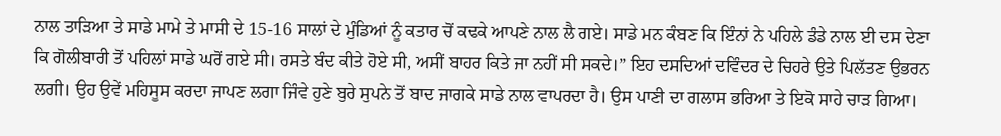ਨਾਲ ਤਾੜਿਆ ਤੇ ਸਾਡੇ ਮਾਮੇ ਤੇ ਮਾਸੀ ਦੇ 15-16 ਸਾਲਾਂ ਦੇ ਮੁੰਡਿਆਂ ਨੂੰ ਕਤਾਰ ਚੋਂ ਕਢਕੇ ਆਪਣੇ ਨਾਲ ਲੈ ਗਏ। ਸਾਡੇ ਮਨ ਕੰਬਣ ਕਿ ਇੰਨਾਂ ਨੇ ਪਹਿਲੇ ਡੰਡੇ ਨਾਲ ਈ ਦਸ ਦੇਣਾ ਕਿ ਗੋਲੀਬਾਰੀ ਤੋਂ ਪਹਿਲਾਂ ਸਾਡੇ ਘਰੋਂ ਗਏ ਸੀ। ਰਸਤੇ ਬੰਦ ਕੀਤੇ ਹੋਏ ਸੀ, ਅਸੀਂ ਬਾਹਰ ਕਿਤੇ ਜਾ ਨਹੀਂ ਸੀ ਸਕਦੇ।” ਇਹ ਦਸਦਿਆਂ ਦਵਿੰਦਰ ਦੇ ਚਿਹਰੇ ਉਤੇ ਪਿਲੱਤਣ ਉਭਰਨ ਲਗੀ। ਉਹ ਉਵੇਂ ਮਹਿਸੂਸ ਕਰਦਾ ਜਾਪਣ ਲਗਾ ਜਿੰਵੇ ਹੁਣੇ ਬੁਰੇ ਸੁਪਨੇ ਤੋਂ ਬਾਦ ਜਾਗਕੇ ਸਾਡੇ ਨਾਲ ਵਾਪਰਦਾ ਹੈ। ਉਸ ਪਾਣੀ ਦਾ ਗਲਾਸ ਭਰਿਆ ਤੇ ਇਕੋ ਸਾਹੇ ਚਾੜ ਗਿਆ।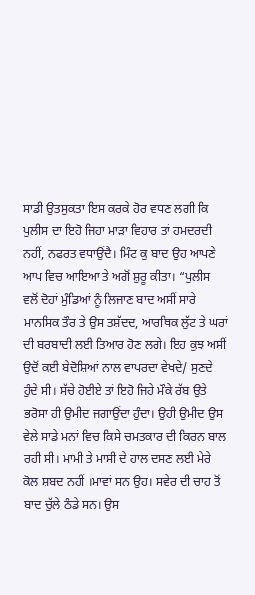ਸਾਡੀ ਉਤਸੁਕਤਾ ਇਸ ਕਰਕੇ ਹੋਰ ਵਧਣ ਲਗੀ ਕਿ ਪੁਲੀਸ ਦਾ ਇਹੋ ਜਿਹਾ ਮਾੜਾ ਵਿਹਾਰ ਤਾਂ ਹਮਦਰਦੀ ਨਹੀਂ, ਨਫਰਤ ਵਧਾਉਂਦੈ। ਮਿੰਟ ਕੁ ਬਾਦ ਉਹ ਆਪਣੇ ਆਪ ਵਿਚ ਆਇਆ ਤੇ ਅਗੋਂ ਸ਼ੁਰੂ ਕੀਤਾ। “ਪੁਲੀਸ ਵਲੋਂ ਦੋਹਾਂ ਮੁੰਡਿਆਂ ਨੂੰ ਲਿਜਾਣ ਬਾਦ ਅਸੀਂ ਸਾਰੇ ਮਾਨਸਿਕ ਤੌਰ ਤੇ ਉਸ ਤਸ਼ੱਦਦ, ਆਰਥਿਕ ਲੁੱਟ ਤੇ ਘਰਾਂ ਦੀ ਬਰਬਾਦੀ ਲਈ ਤਿਆਰ ਹੋਣ ਲਗੇ। ਇਹ ਕੁਝ ਅਸੀਂ ਉਦੋਂ ਕਈ ਬੇਦੋਸ਼ਿਆਂ ਨਾਲ ਵਾਪਰਦਾ ਵੇਖਦੇ/ ਸੁਣਦੇ ਹੁੰਦੇ ਸੀ। ਸੱਚੇ ਹੋਈਏ ਤਾਂ ਇਹੋ ਜਿਹੇ ਮੌਕੇ ਰੱਬ ਉਤੇ ਭਰੋਸਾ ਹੀ ਉਮੀਦ ਜਗਾਉਂਦਾ ਹੁੰਦਾ। ਉਹੀ ਉਮੀਦ ਉਸ ਵੇਲੇ ਸਾਡੇ ਮਨਾਂ ਵਿਚ ਕਿਸੇ ਚਮਤਕਾਰ ਦੀ ਕਿਰਨ ਬਾਲ ਰਹੀ ਸੀ। ਮਾਮੀ ਤੇ ਮਾਸੀ ਦੇ ਹਾਲ ਦਸਣ ਲਈ ਮੇਰੇ ਕੋਲ ਸ਼ਬਦ ਨਹੀਂ ।ਮਾਵਾਂ ਸਨ ਉਹ। ਸਵੇਰ ਦੀ ਚਾਹ ਤੋਂ ਬਾਦ ਚੁੱਲੇ ਠੰਡੇ ਸਨ। ਉਸ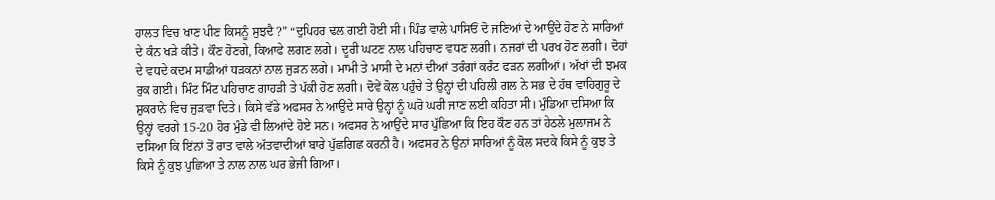ਹਾਲਤ ਵਿਚ ਖਾਣ ਪੀਣ ਕਿਸਨੂੰ ਸੁਝਦੈ ?” “ਦੁਪਿਹਰ ਢਲ ਗਈ ਹੋਈ ਸੀ। ਪਿੰਡ ਵਾਲੇ ਪਾਸਿਓਂ ਦੋ ਜਣਿਆਂ ਦੇ ਆਉਂਦੇ ਹੋਣ ਨੇ ਸਾਰਿਆਂ ਦੇ ਕੰਨ ਖੜੇ ਕੀਤੇ। ਕੌਣ ਹੋਣਗੇ, ਕਿਆਫੇ ਲਗਣ ਲਗੇ। ਦੂਰੀ ਘਟਣ ਨਾਲ ਪਹਿਚਾਣ ਵਧਣ ਲਗੀ। ਨਜਰਾਂ ਦੀ ਪਰਖ ਹੋਣ ਲਗੀ। ਦੋਹਾਂ ਦੇ ਵਧਦੇ ਕਦਮ ਸਾਡੀਆਂ ਧੜਕਨਾਂ ਨਾਲ ਜੁੜਨ ਲਗੇ। ਮਾਮੀ ਤੇ ਮਾਸੀ ਦੇ ਮਨਾਂ ਦੀਆਂ ਤਰੰਗਾਂ ਕਰੰਟ ਫੜਨ ਲਗੀਆਂ। ਅੱਖਾਂ ਦੀ ਝਮਕ ਰੁਕ ਗਈ। ਮਿੰਟ ਮਿੰਟ ਪਹਿਚਾਣ ਗਾਹੜੀ ਤੇ ਪੱਕੀ ਹੋਣ ਲਗੀ। ਦੋਵੇਂ ਕੋਲ ਪਹੁੰਚੇ ਤੇ ਉਨ੍ਹਾਂ ਦੀ ਪਹਿਲੀ ਗਲ ਨੇ ਸਭ ਦੇ ਹੱਥ ਵਾਹਿਗੁਰੂ ਦੇ ਸ਼ੁਕਰਾਨੇ ਵਿਚ ਜੁੜਵਾ ਦਿਤੇ। ਕਿਸੇ ਵੱਡੇ ਅਫਸਰ ਨੇ ਆਉਂਦੇ ਸਾਰੇ ਉਨ੍ਹਾਂ ਨੂੰ ਘਰੋ ਘਰੀ ਜਾਣ ਲਈ ਕਹਿਤਾ ਸੀ। ਮੁੰਡਿਆ ਦਸਿਆ ਕਿ ਉਨ੍ਹਾਂ ਵਰਗੇ 15-20 ਹੋਰ ਮੁੰਡੇ ਵੀ ਲਿਆਂਦੇ ਹੋਏ ਸਨ। ਅਫਸਰ ਨੇ ਆਉਂਦੇ ਸਾਰ ਪੁੱਛਿਆ ਕਿ ਇਹ ਕੌਣ ਹਨ ਤਾਂ ਹੇਠਲੇ ਮੁਲਾਜਮ ਨੇ ਦਸਿਆ ਕਿ ਇਂਨਾਂ ਤੋਂ ਰਾਤ ਵਾਲੇ ਅੱਤਵਾਦੀਆਂ ਬਾਰੇ ਪੁੱਛਗਿਛ ਕਰਨੀ ਹੈ। ਅਫਸਰ ਨੇ ਉਨਾਂ ਸਾਰਿਆਂ ਨੂੰ ਕੋਲ ਸਦਕੇ ਕਿਸੇ ਨੂੰ ਕੁਝ ਤੇ ਕਿਸੇ ਨੂੰ ਕੁਝ ਪੁਛਿਆ ਤੇ ਨਾਲ ਨਾਲ ਘਰ ਭੇਜੀ ਗਿਆ।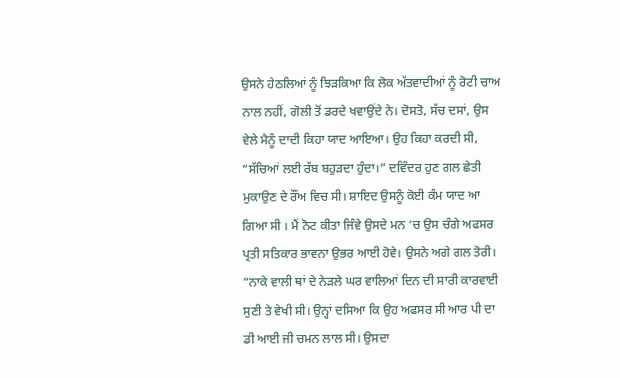ਉਸਨੇ ਹੇਠਲਿਆਂ ਨੂੰ ਝਿੜਕਿਆ ਕਿ ਲੋਕ ਅੱਤਵਾਦੀਆਂ ਨੂੰ ਰੋਟੀ ਚਾਅ ਨਾਲ ਨਹੀਂ, ਗੋਲੀ ਤੋਂ ਡਰਦੇ ਖਵਾਉਂਦੇ ਨੇ। ਦੋਸਤੋ, ਸੱਚ ਦਸਾਂ, ਉਸ ਵੇਲੇ ਮੈਨੂੰ ਦਾਦੀ ਕਿਹਾ ਯਾਦ ਆਇਆ। ਉਹ ਕਿਹਾ ਕਰਦੀ ਸੀ, “ਸੱਚਿਆਂ ਲਈ ਰੱਬ ਬਹੁੜਦਾ ਹੁੰਦਾ।” ਦਵਿੰਦਰ ਹੁਣ ਗਲ ਛੇਤੀ ਮੁਕਾਉਣ ਦੇ ਰੌਂਅ ਵਿਚ ਸੀ। ਸ਼ਾਇਦ ਉਸਨੂੰ ਕੋਈ ਕੰਮ ਯਾਦ ਆ ਗਿਆ ਸੀ । ਮੈਂ ਨੋਟ ਕੀਤਾ ਜਿੰਵੇ ਉਸਦੇ ਮਨ ‘ਚ ਉਸ ਚੰਗੇ ਅਫਸਰ ਪ੍ਰਤੀ ਸਤਿਕਾਰ ਭਾਵਨਾ ਉਭਰ ਆਈ ਹੋਵੇ। ਉਸਨੇ ਅਗੇ ਗਲ ਤੋਰੀ। “ਨਾਕੇ ਵਾਲੀ ਥਾਂ ਦੇ ਨੇੜਲੇ ਘਰ ਵਾਲਿਆਂ ਦਿਨ ਦੀ ਸਾਰੀ ਕਾਰਵਾਈ ਸੁਣੀ ਤੇ ਵੇਖੀ ਸੀ। ਉਨ੍ਹਾਂ ਦਸਿਆ ਕਿ ਉਹ ਅਫਸਰ ਸੀ ਆਰ ਪੀ ਦਾ ਡੀ ਆਈ ਜੀ ਚਮਨ ਲਾਲ ਸੀ। ਉਸਦਾ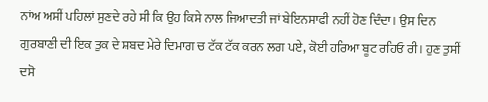ਨਾਂਅ ਅਸੀਂ ਪਹਿਲਾਂ ਸੁਣਦੇ ਰਹੇ ਸੀ ਕਿ ਉਹ ਕਿਸੇ ਨਾਲ ਜਿਆਦਤੀ ਜਾਂ ਬੇਇਨਸਾਫੀ ਨਹੀਂ ਹੋਣ ਦਿੰਦਾ। ਉਸ ਦਿਨ ਗੁਰਬਾਣੀ ਦੀ ਇਕ ਤੁਕ ਦੇ ਸ਼ਬਦ ਮੇਰੇ ਦਿਮਾਗ ਚ ਟੱਕ ਟੱਕ ਕਰਨ ਲਗ ਪਏ, ਕੋਈ ਹਰਿਆ ਬੂਟ ਰਹਿਓ ਰੀ। ਹੁਣ ਤੁਸੀਂ ਦਸੋ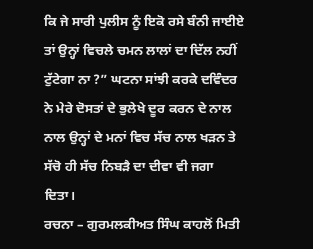ਕਿ ਜੇ ਸਾਰੀ ਪੁਲੀਸ ਨੂੰ ਇਕੋ ਰਸੇ ਬੰਨੀ ਜਾਈਏ ਤਾਂ ਉਨ੍ਹਾਂ ਵਿਚਲੇ ਚਮਨ ਲਾਲਾਂ ਦਾ ਦਿੱਲ ਨਹੀਂ ਟੁੱਟੇਗਾ ਨਾ ?” ਘਟਨਾ ਸਾਂਝੀ ਕਰਕੇ ਦਵਿੰਦਰ ਨੇ ਮੇਰੇ ਦੋਸਤਾਂ ਦੇ ਭੁਲੇਖੇ ਦੂਰ ਕਰਨ ਦੇ ਨਾਲ ਨਾਲ ਉਨ੍ਹਾਂ ਦੇ ਮਨਾਂ ਵਿਚ ਸੱਚ ਨਾਲ ਖੜਨ ਤੇ ਸੱਚੋ ਹੀ ਸੱਚ ਨਿਬੜੈ ਦਾ ਦੀਵਾ ਵੀ ਜਗਾ ਦਿਤਾ।
ਰਚਨਾ – ਗੁਰਮਲਕੀਅਤ ਸਿੰਘ ਕਾਹਲੋਂ ਮਿਤੀ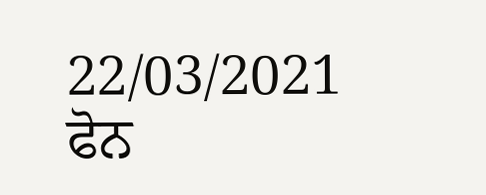22/03/2021
ਫੋਨ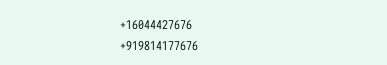+16044427676
+919814177676